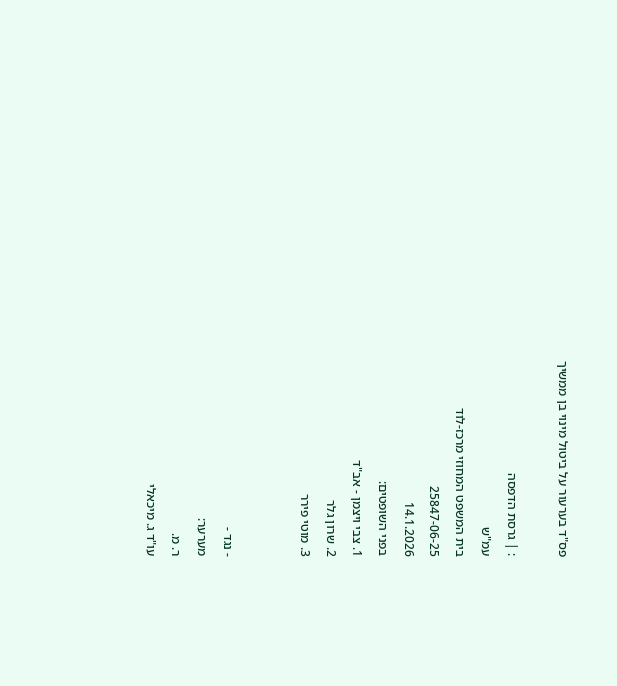פס"ד בערעור על ביטול מינוי בן ממשיך

: | גרסת הדפסה
עמ"ש
בית המשפט המחוזי מרכז-לוד
25847-06-25
14.1.2026
בפני השופטים:
1. צבי ויצמן - אב"ד
2. שרון גלר
3. מוטי פירר


- נגד -
מערער:
ר. מ.
עו"ד ג. מיכאלי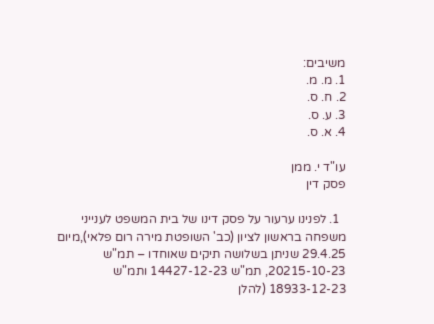משיבים:
1. מ. מ.
2. ח. ס.
3. ע. ס.
4. א. ס.

עו"ד י. ממן
פסק דין

  1. לפנינו ערעור על פסק דינו של בית המשפט לענייני משפחה בראשון לציון (כב' השופטת מירה רום פלאי),מיום 29.4.25 שניתן בשלושה תיקים שאוחדו – תמ"ש 20215-10-23, תמ"ש 14427-12-23 ותמ"ש 18933-12-23 (להלן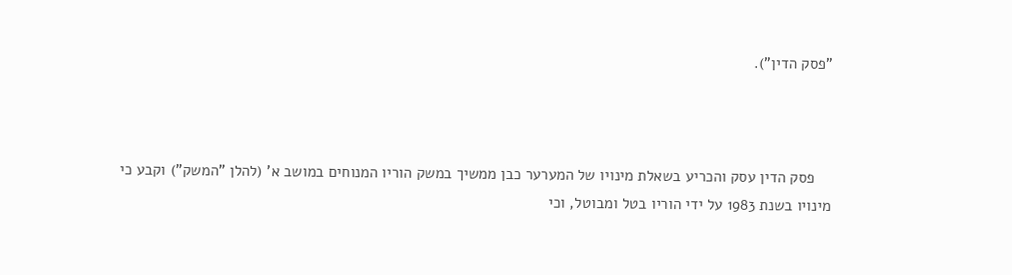"פסק הדין").



    פסק הדין עסק והכריע בשאלת מינויו של המערער כבן ממשיך במשק הוריו המנוחים במושב א' (להלן "המשק") וקבע כי מינויו בשנת 1983 על ידי הוריו בטל ומבוטל, וכי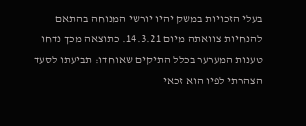בעלי הזכויות במשק יהיו יורשי המנוחה בהתאם להנחיות צוואתה מיום 14.3.21. כתוצאה מכך נדחו טענות המערער בכלל התיקים שאוחדו: תביעתו לסעד הצהרתי לפיו הוא זכאי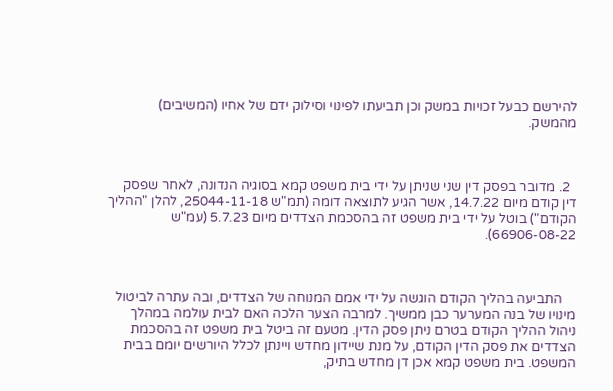להירשם כבעל זכויות במשק וכן תביעתו לפינוי וסילוק ידם של אחיו (המשיבים) מהמשק.



  2. מדובר בפסק דין שני שניתן על ידי בית משפט קמא בסוגיה הנדונה, לאחר שפסק דין קודם מיום 14.7.22, אשר הגיע לתוצאה דומה (תמ"ש 25044-11-18, להלן "ההליך הקודם") בוטל על ידי בית משפט זה בהסכמת הצדדים מיום 5.7.23 (עמ"ש 66906-08-22).



    התביעה בהליך הקודם הוגשה על ידי אמם המנוחה של הצדדים, ובה עתרה לביטול מינויו של בנה המערער כבן ממשיך. למרבה הצער הלכה האם לבית עולמה במהלך ניהול ההליך הקודם בטרם ניתן פסק הדין. מטעם זה ביטל בית משפט זה בהסכמת הצדדים את פסק הדין הקודם, על מנת שיידון מחדש ויינתן לכלל היורשים יומם בבית המשפט. בית משפט קמא אכן דן מחדש בתיק,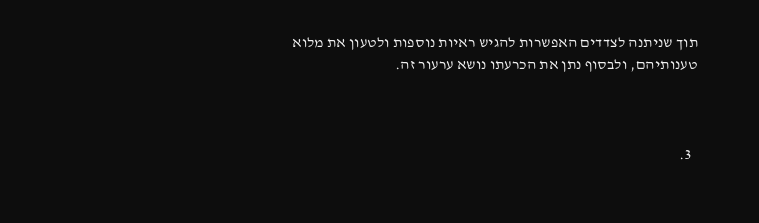תוך שניתנה לצדדים האפשרות להגיש ראיות נוספות ולטעון את מלוא טענותיהם, ולבסוף נתן את הכרעתו נושא ערעור זה.



  3.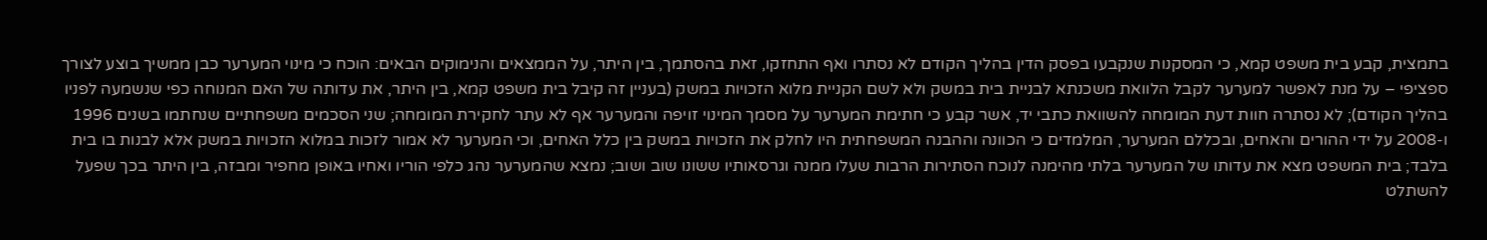בתמצית, קבע בית משפט קמא, כי המסקנות שנקבעו בפסק הדין בהליך הקודם לא נסתרו ואף התחזקו, זאת בהסתמך, בין היתר, על הממצאים והנימוקים הבאים: הוכח כי מינוי המערער כבן ממשיך בוצע לצורך ספציפי – על מנת לאפשר למערער לקבל הלוואת משכנתא לבניית בית במשק ולא לשם הקניית מלוא הזכויות במשק (בעניין זה קיבל בית משפט קמא, בין היתר, את עדותה של האם המנוחה כפי שנשמעה לפניו בהליך הקודם); לא נסתרה חוות דעת המומחה להשוואת כתבי יד, אשר קבע כי חתימת המערער על מסמך המינוי זויפה והמערער אף לא עתר לחקירת המומחה; שני הסכמים משפחתיים שנחתמו בשנים 1996 ו-2008 על ידי ההורים והאחים, ובכללם המערער, המלמדים כי הכוונה וההבנה המשפחתית היו לחלק את הזכויות במשק בין כלל האחים, וכי המערער לא אמור לזכות במלוא הזכויות במשק אלא לבנות בו בית בלבד; בית המשפט מצא את עדותו של המערער בלתי מהימנה לנוכח הסתירות הרבות שעלו ממנה וגרסאותיו ששונו שוב ושוב; נמצא שהמערער נהג כלפי הוריו ואחיו באופן מחפיר ומבזה, בין היתר בכך שפעל להשתלט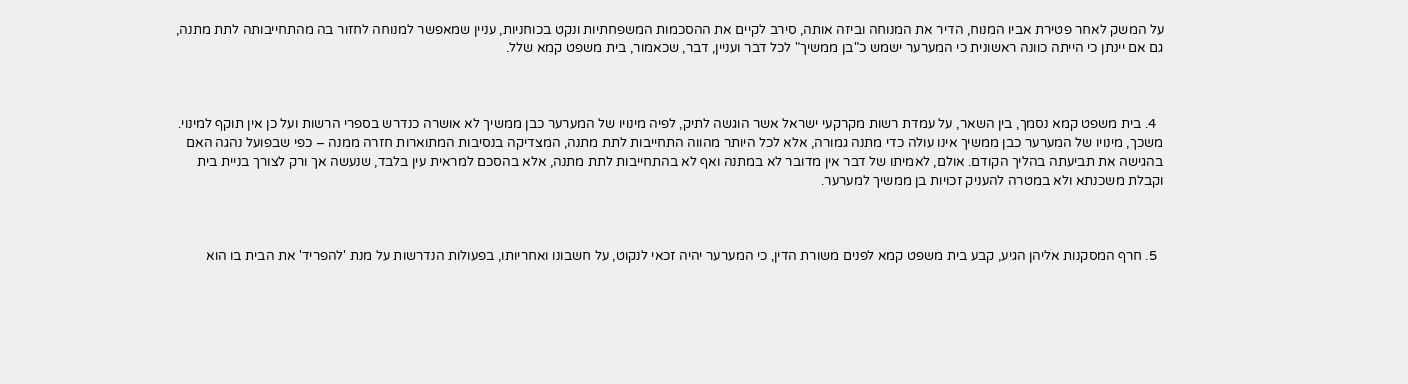על המשק לאחר פטירת אביו המנוח, הדיר את המנוחה וביזה אותה, סירב לקיים את ההסכמות המשפחתיות ונקט בכוחניות, עניין שמאפשר למנוחה לחזור בה מהתחייבותה לתת מתנה, גם אם יינתן כי הייתה כוונה ראשונית כי המערער ישמש כ"בן ממשיך" לכל דבר ועניין, דבר, שכאמור, בית משפט קמא שלל.



  4. בית משפט קמא נסמך, בין השאר, על עמדת רשות מקרקעי ישראל אשר הוגשה לתיק, לפיה מינויו של המערער כבן ממשיך לא אושרה כנדרש בספרי הרשות ועל כן אין תוקף למינוי. משכך, מינויו של המערער כבן ממשיך אינו עולה כדי מתנה גמורה, אלא לכל היותר מהווה התחייבות לתת מתנה, המצדיקה בנסיבות המתוארות חזרה ממנה – כפי שבפועל נהגה האם בהגישה את תביעתה בהליך הקודם. אולם, לאמיתו של דבר אין מדובר לא במתנה ואף לא בהתחייבות לתת מתנה, אלא בהסכם למראית עין בלבד, שנעשה אך ורק לצורך בניית בית וקבלת משכנתא ולא במטרה להעניק זכויות בן ממשיך למערער.



  5. חרף המסקנות אליהן הגיע, קבע בית משפט קמא לפנים משורת הדין, כי המערער יהיה זכאי לנקוט, על חשבונו ואחריותו, בפעולות הנדרשות על מנת 'להפריד' את הבית בו הוא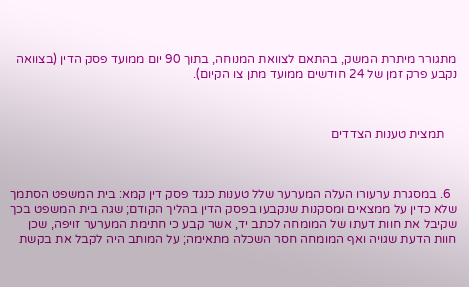מתגורר מיתרת המשק, בהתאם לצוואת המנוחה, בתוך 90 יום ממועד פסק הדין (בצוואה נקבע פרק זמן של 24 חודשים ממועד מתן צו הקיום).



    תמצית טענות הצדדים



  6. במסגרת ערעורו העלה המערער שלל טענות כנגד פסק דין קמא: בית המשפט הסתמך שלא כדין על ממצאים ומסקנות שנקבעו בפסק הדין בהליך הקודם; שגה בית המשפט בכך שקיבל את חוות דעתו של המומחה לכתב יד, אשר קבע כי חתימת המערער זויפה, שכן חוות הדעת שגויה ואף המומחה חסר השכלה מתאימה; על המותב היה לקבל את בקשת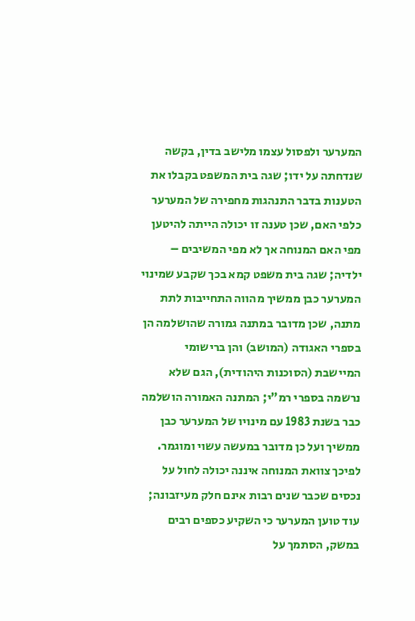המערער ולפסול עצמו מלישב בדין, בקשה שנדחתה על ידו; שגה בית המשפט בקבלו את הטענות בדבר התנהגות מחפירה של המערער כלפי האם, שכן טענה זו יכולה הייתה להיטען מפי האם המנוחה אך לא מפי המשיבים – ילדיה; שגה בית משפט קמא בכך שקבע שמינוי המערער כבן ממשיך מהווה התחייבות לתת מתנה, שכן מדובר במתנה גמורה שהושלמה הן בספרי האגודה (המושב) והן ברישומי המיישבת (הסוכנות היהודית), הגם שלא נרשמה בספרי רמ"י; המתנה האמורה הושלמה כבר בשנת 1983 עם מינויו של המערער כבן ממשיך ועל כן מדובר במעשה עשוי ומוגמר. לפיכך צוואת המנוחה איננה יכולה לחול על נכסים שכבר שנים רבות אינם חלק מעיזבונה; עוד טוען המערער כי השקיע כספים רבים במשק, הסתמך על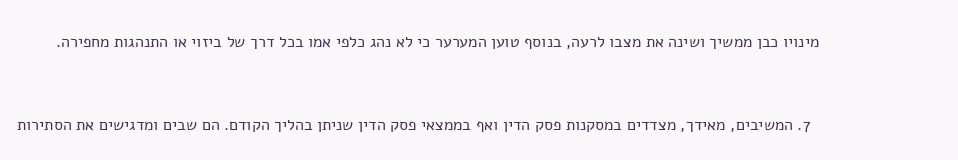מינויו כבן ממשיך ושינה את מצבו לרעה, בנוסף טוען המערער כי לא נהג כלפי אמו בכל דרך של ביזוי או התנהגות מחפירה.



  7. המשיבים, מאידך, מצדדים במסקנות פסק הדין ואף בממצאי פסק הדין שניתן בהליך הקודם. הם שבים ומדגישים את הסתירות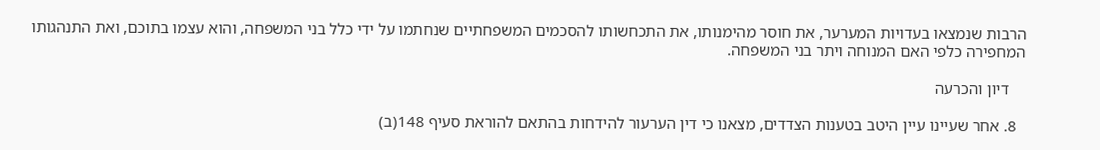הרבות שנמצאו בעדויות המערער, את חוסר מהימנותו, את התכחשותו להסכמים המשפחתיים שנחתמו על ידי כלל בני המשפחה, והוא עצמו בתוכם, ואת התנהגותו המחפירה כלפי האם המנוחה ויתר בני המשפחה.

    דיון והכרעה

  8. אחר שעיינו עיין היטב בטענות הצדדים, מצאנו כי דין הערעור להידחות בהתאם להוראת סעיף 148(ב)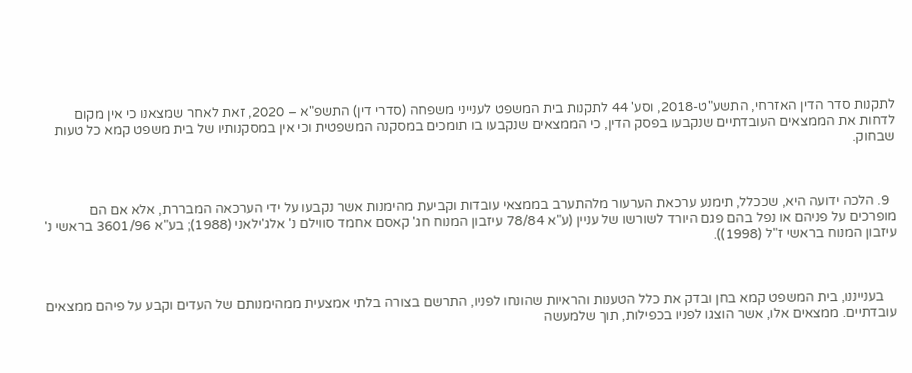לתקנות סדר הדין האזרחי, התשע"ט-2018, וסע' 44 לתקנות בית המשפט לענייני משפחה (סדרי דין) התשפ"א – 2020, זאת לאחר שמצאנו כי אין מקום לדחות את הממצאים העובדתיים שנקבעו בפסק הדין, כי הממצאים שנקבעו בו תומכים במסקנה המשפטית וכי אין במסקנותיו של בית משפט קמא כל טעות שבחוק.



  9. הלכה ידועה היא, שככלל, תימנע ערכאת הערעור מלהתערב בממצאי עובדות וקביעת מהימנות אשר נקבעו על ידי הערכאה המבררת, אלא אם הם מופרכים על פניהם או נפל בהם פגם היורד לשורשו של עניין (ע"א 78/84 עיזבון המנוח חג' קאסם אחמד סווילם נ' אלג'ילאני (1988); בע"א 3601/96 בראשי נ' עיזבון המנוח בראשי ז"ל (1998)).



    בענייננו, בית המשפט קמא בחן ובדק את כלל הטענות והראיות שהונחו לפניו, התרשם בצורה בלתי אמצעית ממהימנותם של העדים וקבע על פיהם ממצאים עובדתיים. ממצאים אלו, אשר הוצגו לפניו בכפילות, תוך שלמעשה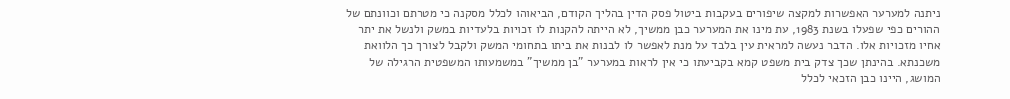ניתנה למערער האפשרות למקצה שיפורים בעקבות ביטול פסק הדין בהליך הקודם, הביאוהו לכלל מסקנה כי מטרתם וכוונתם של ההורים כפי שפעלו בשנת 1983, עת מינו את המערער כבן ממשיך, לא הייתה להקנות לו זכויות בלעדיות במשק ולנשל את יתר אחיו מזכויות אלו. הדבר נעשה למראית עין בלבד על מנת לאפשר לו לבנות את ביתו בתחומי המשק ולקבל לצורך כך הלוואת משכנתא. בהינתן שכך צדק בית משפט קמא בקביעתו כי אין לראות במערער "בן ממשיך" במשמעותו המשפטית הרגילה של המושג, היינו כבן הזכאי לכלל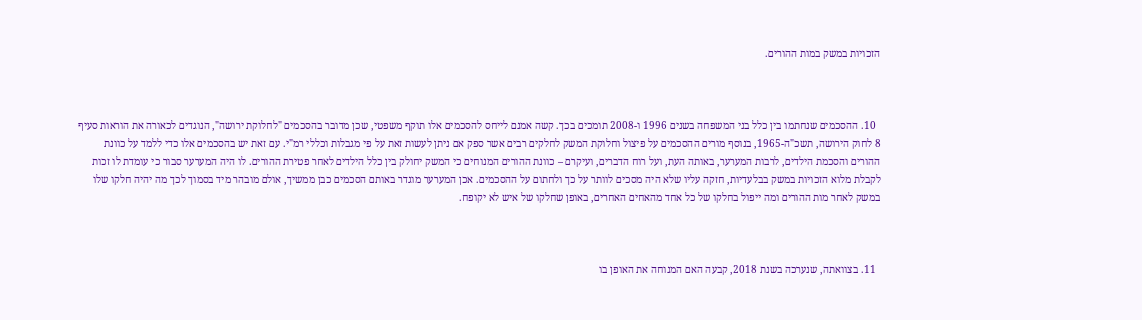הזכויות במשק במות ההורים.



  10. ההסכמים שנחתמו בין כלל בני המשפחה בשנים 1996 ו-2008 תומכים בכך. קשה אמנם לייחס להסכמים אלו תוקף משפטי, שכן מדובר בהסכמים "לחלוקת ירושה", הנוגדים לכאורה את הוראות סעיף 8 לחוק הירושה, תשכ"ה-1965, בנוסף מורים ההסכמים על פיצול וחלוקת המשק לחלקים רבים אשר ספק אם ניתן לעשות זאת על פי מגבלות וכללי רמ"י. עם זאת יש בהסכמים אלו כדי ללמד על כוונת ההורים והסכמת הילדים, לרבות המערער, באותה העת, ועל רוח הדברים, ועיקרם – כוונת ההורים המנוחים כי המשק יחולק בין כלל הילדים לאחר פטירת ההורים. לו היה המערער סבור כי עומדת לו זכות לקבלת מלוא הזכויות במשק בבלעדיות, חזקה עליו שלא היה מסכים לוותר על כך ולחתום על ההסכמים. אכן המערער מוגדר באותם הסכמים כבן ממשיך, אולם מובהר מיד בסמוך לכך מה יהיה חלקו שלו במשק לאחר מות ההורים ומה ייפול בחלקו של כל אחד מהאחים האחרים, באופן שחלקו של איש לא יקופח.



  11. בצוואתה, שנערכה בשנת 2018, קבעה האם המנוחה את האופן בו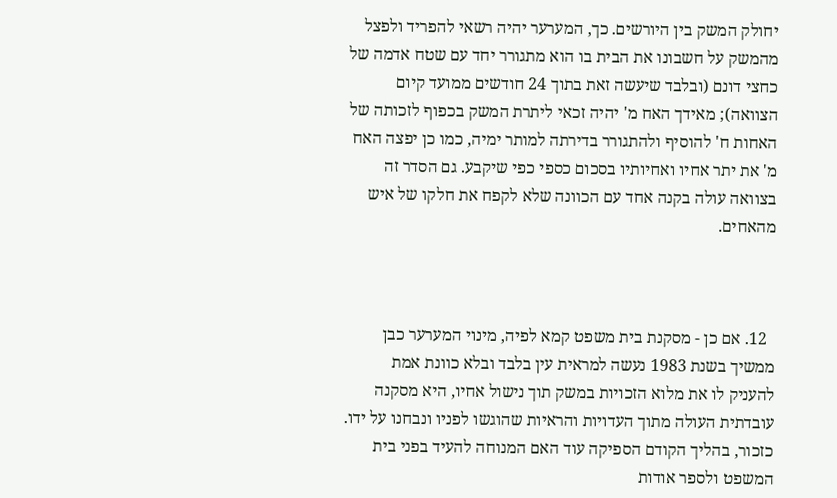יחולק המשק בין היורשים. כך, המערער יהיה רשאי להפריד ולפצל מהמשק על חשבונו את הבית בו הוא מתגורר יחד עם שטח אדמה של כחצי דונם (ובלבד שיעשה זאת בתוך 24 חודשים ממועד קיום הצוואה); מאידך האח מ' יהיה זכאי ליתרת המשק בכפוף לזכותה של האחות ח' להוסיף ולהתגורר בדירתה למותר ימיה, כמו כן יפצה האח מ' את יתר אחיו ואחיותיו בסכום כספי כפי שיקבע. גם הסדר זה בצוואה עולה בקנה אחד עם הכוונה שלא לקפח את חלקו של איש מהאחים.



  12. אם כן - מסקנת בית משפט קמא לפיה, מינוי המערער כבן ממשיך בשנת 1983 נעשה למראית עין בלבד ובלא כוונת אמת להעניק לו את מלוא הזכויות במשק תוך נישול אחיו, היא מסקנה עובדתית העולה מתוך העדויות והראיות שהוגשו לפניו ונבחנו על ידו. כזכור, בהליך הקודם הספיקה עוד האם המנוחה להעיד בפני בית המשפט ולספר אודות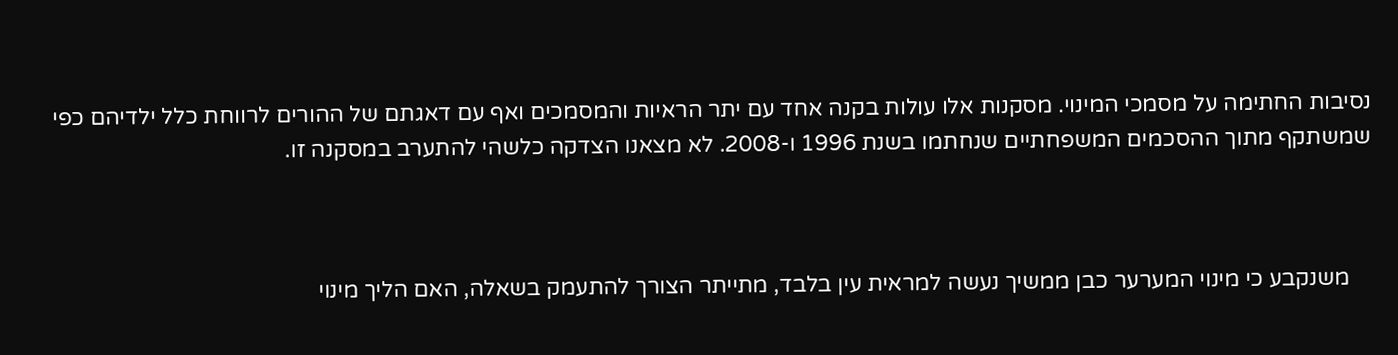נסיבות החתימה על מסמכי המינוי. מסקנות אלו עולות בקנה אחד עם יתר הראיות והמסמכים ואף עם דאגתם של ההורים לרווחת כלל ילדיהם כפי שמשתקף מתוך ההסכמים המשפחתיים שנחתמו בשנת 1996 ו-2008. לא מצאנו הצדקה כלשהי להתערב במסקנה זו.



    משנקבע כי מינוי המערער כבן ממשיך נעשה למראית עין בלבד, מתייתר הצורך להתעמק בשאלה, האם הליך מינוי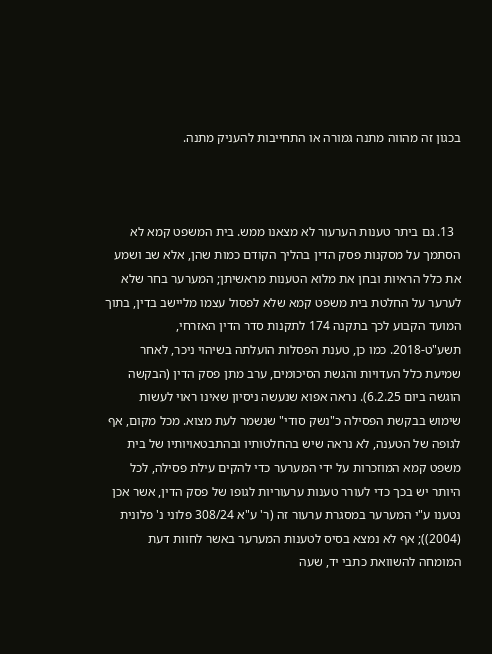בכגון זה מהווה מתנה גמורה או התחייבות להעניק מתנה.



  13. גם ביתר טענות הערעור לא מצאנו ממש. בית המשפט קמא לא הסתמך על מסקנות פסק הדין בהליך הקודם כמות שהן, אלא שב ושמע את כלל הראיות ובחן את מלוא הטענות מראשיתן; המערער בחר שלא לערער על החלטת בית משפט קמא שלא לפסול עצמו מליישב בדין, בתוך המועד הקבוע לכך בתקנה 174 לתקנות סדר הדין האזרחי, תשע"ט-2018. כמו כן, טענת הפסלות הועלתה בשיהוי ניכר, לאחר שמיעת כלל העדויות והגשת הסיכומים, ערב מתן פסק הדין (הבקשה הוגשה ביום 6.2.25). נראה אפוא שנעשה ניסיון שאינו ראוי לעשות שימוש בבקשת הפסילה כ"נשק סודי" שנשמר לעת מצוא. מכל מקום, אף לגופה של הטענה, לא נראה שיש בהחלטותיו ובהתבטאויותיו של בית משפט קמא המוזכרות על ידי המערער כדי להקים עילת פסילה, לכל היותר יש בכך כדי לעורר טענות ערעוריות לגופו של פסק הדין, אשר אכן נטענו ע"י המערער במסגרת ערעור זה (ר' ע"א 308/24 פלוני נ' פלונית (2004)); אף לא נמצא בסיס לטענות המערער באשר לחוות דעת המומחה להשוואת כתבי יד, שעה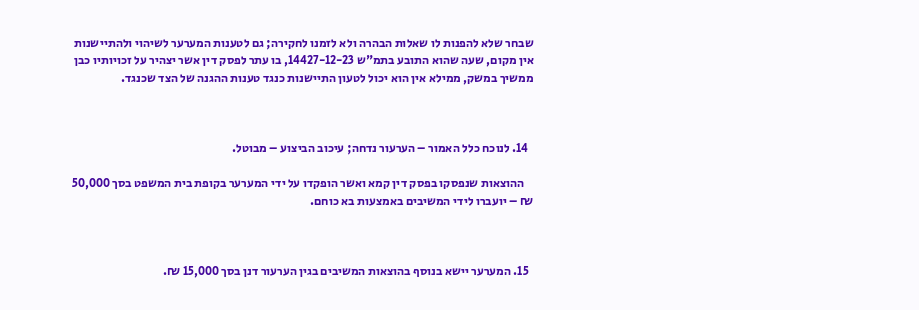שבחר שלא להפנות לו שאלות הבהרה ולא לזמנו לחקירה; גם לטענות המערער לשיהוי ולהתיישנות אין מקום, שעה שהוא התובע בתמ"ש 14427-12-23, בו עתר לפסק דין אשר יצהיר על זכויותיו כבן ממשיך במשק, ממילא אין הוא יכול לטעון התיישנות כנגד טענות ההגנה של הצד שכנגד.



  14. לנוכח כלל האמור – הערעור נדחה; עיכוב הביצוע – מבוטל.

    ההוצאות שנפסקו בפסק דין קמא ואשר הופקדו על ידי המערער בקופת בית המשפט בסך 50,000 ₪ – יועברו לידי המשיבים באמצעות בא כוחם.



  15. המערער יישא בנוסף בהוצאות המשיבים בגין הערעור דנן בסך 15,000 ₪.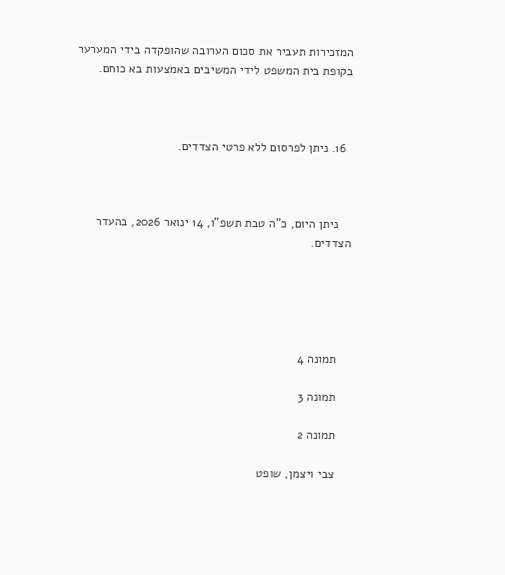המזכירות תעביר את סכום הערובה שהופקדה בידי המערער בקופת בית המשפט לידי המשיבים באמצעות בא כוחם.



  16. ניתן לפרסום ללא פרטי הצדדים.



    ניתן היום, כ"ה טבת תשפ"ו, 14 ינואר 2026, בהעדר הצדדים.





    תמונה 4

    תמונה 3

    תמונה 2

    צבי ויצמן, שופט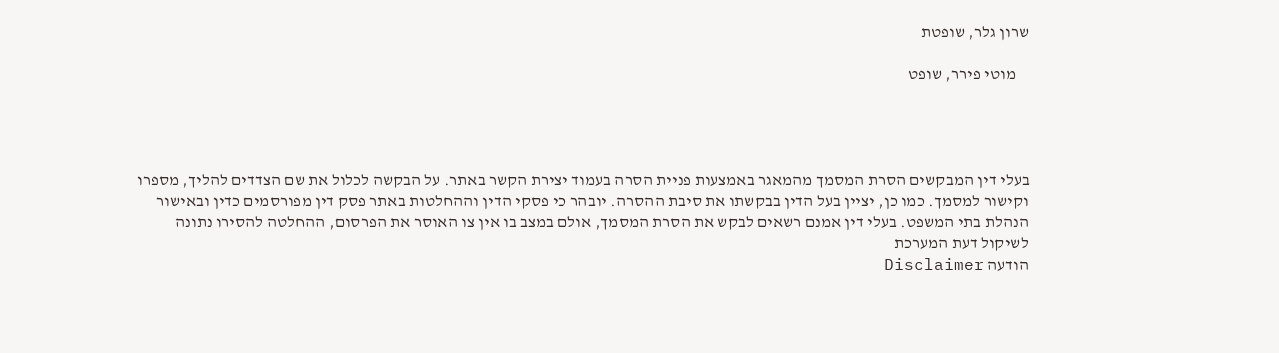שרון גלר, שופטת

    מוטי פירר, שופט




בעלי דין המבקשים הסרת המסמך מהמאגר באמצעות פניית הסרה בעמוד יצירת הקשר באתר. על הבקשה לכלול את שם הצדדים להליך, מספרו וקישור למסמך. כמו כן, יציין בעל הדין בבקשתו את סיבת ההסרה. יובהר כי פסקי הדין וההחלטות באתר פסק דין מפורסמים כדין ובאישור הנהלת בתי המשפט. בעלי דין אמנם רשאים לבקש את הסרת המסמך, אולם במצב בו אין צו האוסר את הפרסום, ההחלטה להסירו נתונה לשיקול דעת המערכת
הודעה Disclaimer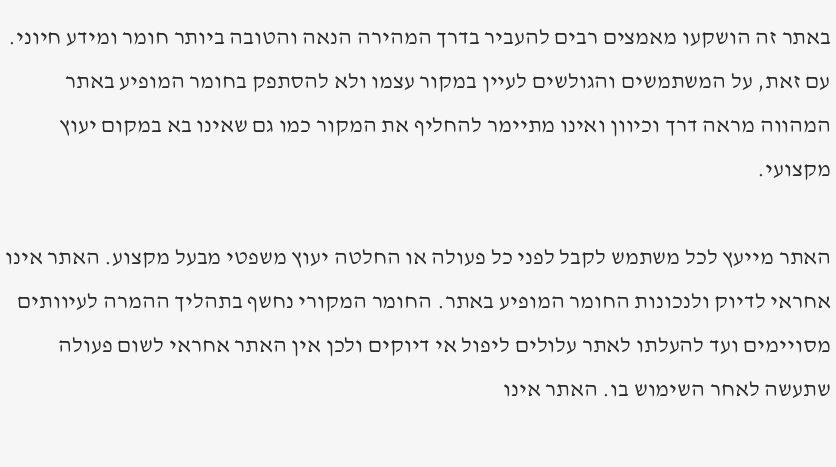באתר זה הושקעו מאמצים רבים להעביר בדרך המהירה הנאה והטובה ביותר חומר ומידע חיוני. עם זאת, על המשתמשים והגולשים לעיין במקור עצמו ולא להסתפק בחומר המופיע באתר המהווה מראה דרך וכיוון ואינו מתיימר להחליף את המקור כמו גם שאינו בא במקום יעוץ מקצועי.

האתר מייעץ לכל משתמש לקבל לפני כל פעולה או החלטה יעוץ משפטי מבעל מקצוע. האתר אינו אחראי לדיוק ולנכונות החומר המופיע באתר. החומר המקורי נחשף בתהליך ההמרה לעיוותים מסויימים ועד להעלתו לאתר עלולים ליפול אי דיוקים ולכן אין האתר אחראי לשום פעולה שתעשה לאחר השימוש בו. האתר אינו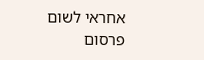אחראי לשום פרסום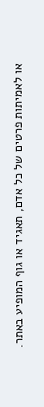או לאמיתות פרטים של כל אדם, תאגיד או גוף המופיע באתר.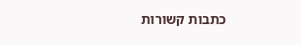כתבות קשורות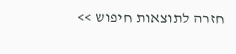חזרה לתוצאות חיפוש >>